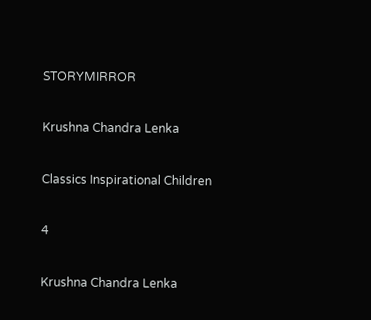STORYMIRROR

Krushna Chandra Lenka

Classics Inspirational Children

4

Krushna Chandra Lenka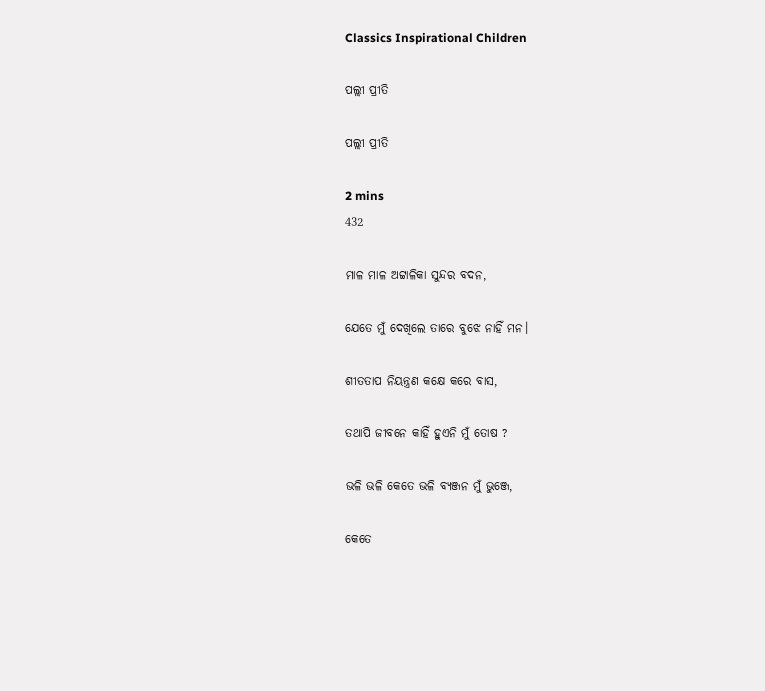Classics Inspirational Children

ପଲ୍ଲୀ ପ୍ରୀତି

ପଲ୍ଲୀ ପ୍ରୀତି

2 mins
432

ମାଳ ମାଳ ଅଟ୍ଟାଳିକା ସୁନ୍ଦର ବଦନ,

ଯେତେ ମୁଁ ଦେଖିଲେ ତାରେ ବୁଝେ ନାହିଁ ମନ।

ଶୀତତାପ ନିୟନ୍ତ୍ରଣ କକ୍ଷେ କରେ ବାସ,

ତଥାପି ଜୀବନେ କାହିଁ ହୁଏନି ମୁଁ ତୋଷ ?

ଭଳି ଭଳି କେତେ ଭଳି ବ୍ୟଞ୍ଜନ ମୁଁ ଭୁଞ୍ଜେ,

କେତେ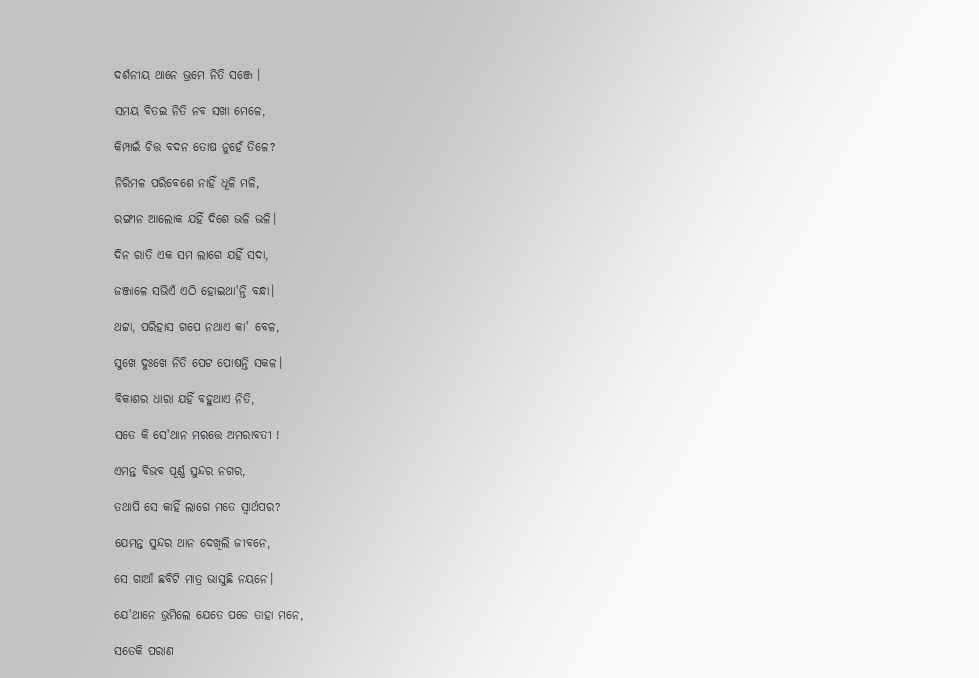ଦର୍ଶନୀୟ ଥାନେ ଭ୍ରମେ ନିତି ସଞ୍ଜେ ।

ସମୟ ବିତଇ ନିତି ନବ ସଖା ମେଳେ,

କିମ୍ପାଇଁ ଚିତ୍ତ ବଦନ ତୋଷ ନୁହେଁ ତିଳେ?

ନିରିମଳ ପରିବେଶେ ନାହିଁ ଧୂଳି ମଳି,

ରଙ୍ଗୀନ ଆଲୋକ ଯହିଁ ଦିଶେ ଭଳି ଭଳି।

ଦିନ ରାତି ଏକ ସମ ଲାଗେ ଯହିଁ ସଦା,

ଜଞ୍ଜାଳେ ସଭିଏଁ ଏଠି ହୋଇଥା'ନ୍ତି ବନ୍ଧା।

ଥଟ୍ଟା, ପରିହାସ ଗପେ ନଥାଏ କା' ବେଳ,

ସୁଖେ ଦୁଃଖେ ନିତି ପେଟ ପୋଷନ୍ତି ସକଳ।

ବିକାଶର ଧାରା ଯହିଁ ବହୁଥାଏ ନିତି,

ସତେ କି ସେ'ଥାନ ମରତ୍ତେ ଅମରାବତୀ !

ଏମନ୍ତ ବିଭବ ପୂର୍ଣ୍ଣ ସୁନ୍ଦର ନଗର,

ତଥାପି ସେ କାହିଁ ଲାଗେ ମତେ ସ୍ୱାର୍ଥପର?

ଯେମନ୍ତ ସୁନ୍ଦର ଥାନ ଦେଖିଲି ଜୀବନେ,

ସେ ଗାଆଁ ଛବିଟି ମାତ୍ର ଭାସୁଛି ନୟନେ।

ଯେ'ଥାନେ ଭ୍ରମିଲେ ଯେତେ ପଡେ ତାହା ମନେ,

ସତେକି ପରାଣ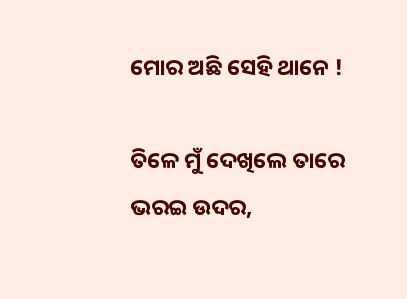ମୋର ଅଛି ସେହି ଥାନେ !

ତିଳେ ମୁଁ ଦେଖିଲେ ତାରେ ଭରଇ ଉଦର,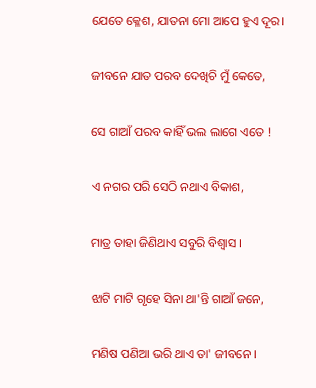ଯେତେ କ୍ଳେଶ, ଯାତନା ମୋ ଆପେ ହୁଏ ଦୂର।

ଜୀବନେ ଯାତ ପରବ ଦେଖିଚି ମୁଁ କେତେ,

ସେ ଗାଆଁ ପରବ କାହିଁ ଭଲ ଲାଗେ ଏତେ !

ଏ ନଗର ପରି ସେଠି ନଥାଏ ବିକାଶ,

ମାତ୍ର ତାହା ଜିଣିଥାଏ ସବୁରି ବିଶ୍ୱାସ ।

ଝାଟି ମାଟି ଗୃହେ ସିନା ଥା'ନ୍ତି ଗାଆଁ ଜନେ,

ମଣିଷ ପଣିଆ ଭରି ଥାଏ ତା' ଜୀବନେ ।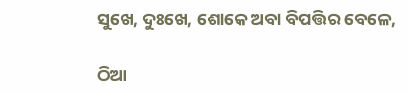ସୁଖେ, ଦୁଃଖେ, ଶୋକେ ଅବା ବିପତ୍ତିର ବେଳେ,

ଠିଆ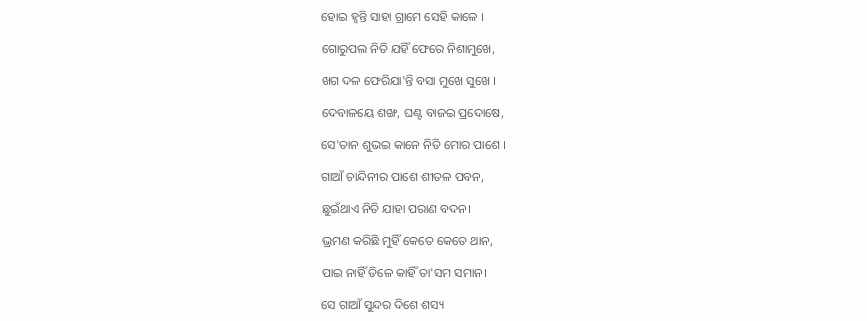ହୋଇ ହ୍ୱନ୍ତି ସାହା ଗ୍ରାମେ ସେହି କାଳେ ।

ଗୋରୁପଲ ନିତି ଯହିଁ ଫେରେ ନିଶାମୁଖେ,

ଖଗ ଦଳ ଫେରିଯା'ନ୍ତି ବସା ମୁଖେ ସୁଖେ ।

ଦେବାଳୟେ ଶଙ୍ଖ, ଘଣ୍ଟ ବାଜଇ ପ୍ରଦୋଷେ,

ସେ'ତାନ ଶୁଭଇ କାନେ ନିତି ମୋର ପାଶେ ।

ଗାଆଁ ଚାନ୍ଦିନୀର ପାଶେ ଶୀତଳ ପବନ,

ଛୁଇଁଥାଏ ନିତି ଯାହା ପରାଣ ବଦନ।

ଭ୍ରମଣ କରିଛି ମୁହିଁ କେତେ କେତେ ଥାନ,

ପାଇ ନାହିଁ ତିଳେ କାହିଁ ତା'ସମ ସମାନ।

ସେ ଗାଆଁ ସୁନ୍ଦର ଦିଶେ ଶସ୍ୟ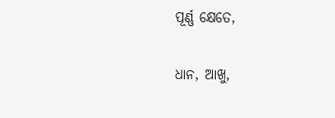ପୂର୍ଣ୍ଣ କ୍ଷେତେ,

ଧାନ, ଆଖୁ,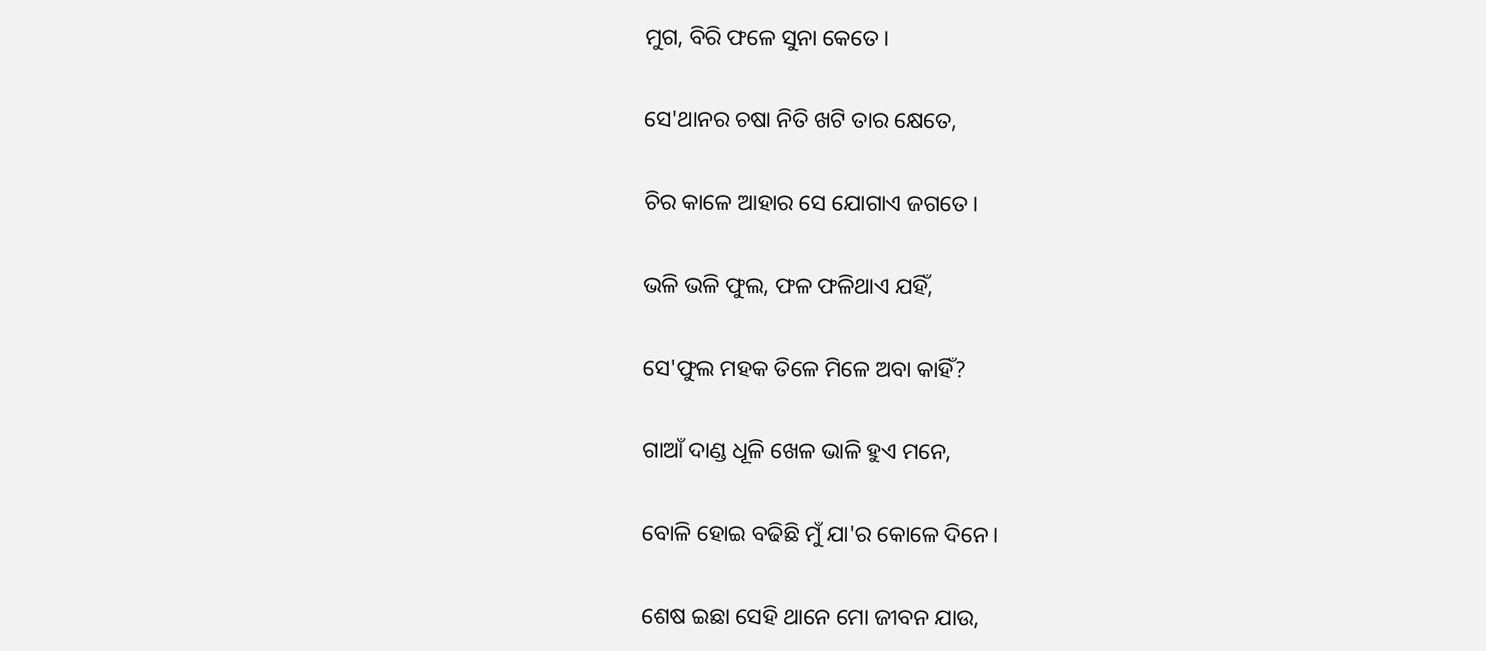ମୁଗ, ବିରି ଫଳେ ସୁନା କେତେ।

ସେ'ଥାନର ଚଷା ନିତି ଖଟି ତାର କ୍ଷେତେ,

ଚିର କାଳେ ଆହାର ସେ ଯୋଗାଏ ଜଗତେ।

ଭଳି ଭଳି ଫୁଲ, ଫଳ ଫଳିଥାଏ ଯହିଁ,

ସେ'ଫୁଲ ମହକ ତିଳେ ମିଳେ ଅବା କାହିଁ?

ଗାଆଁ ଦାଣ୍ଡ ଧୂଳି ଖେଳ ଭାଳି ହୁଏ ମନେ,

ବୋଳି ହୋଇ ବଢିଛି ମୁଁ ଯା'ର କୋଳେ ଦିନେ।

ଶେଷ ଇଛା ସେହି ଥାନେ ମୋ ଜୀବନ ଯାଉ,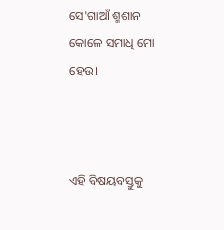ସେ'ଗାଆଁ ଶ୍ମଶାନ କୋଳେ ସମାଧି ମୋ ହେଉ।



ଏହି ବିଷୟବସ୍ତୁକୁ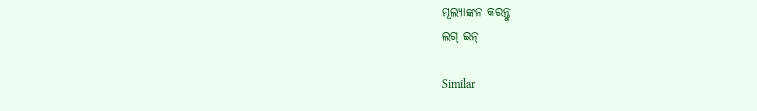ମୂଲ୍ୟାଙ୍କନ କରନ୍ତୁ
ଲଗ୍ ଇନ୍

Similar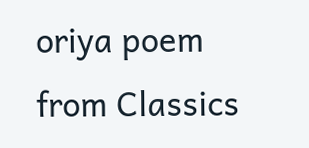oriya poem from Classics